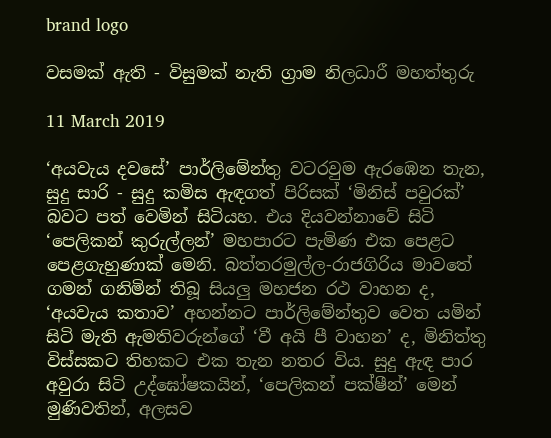brand logo

වසමක් ඇති - විසුමක් නැති ග්‍රාම නිලධාරී මහත්තුරු

11 March 2019

‘අයවැය දවසේ’ පාර්ලිමේන්තු වටරවුම ඇරඹෙන තැන, සුදු සාරි - සුදු කමිස ඇඳගත් පිරිසක් ‘මිනිස් පවුරක්’ බවට පත් වෙමින් සිටියහ. එය දියවන්නාවේ සිටි ‘පෙලිකන් කුරුල්ලන්’ මහපාරට පැමිණ එක පෙළට පෙළගැහුණාක් මෙනි. බත්තරමුල්ල-රාජගිරිය මාවතේ ගමන් ගනිමින් තිබූ සියලු මහජන රථ වාහන ද, ‘අයවැය කතාව’ අහන්නට පාර්ලිමේන්තුව වෙත යමින් සිටි මැති ඇමතිවරුන්ගේ ‘වී අයි පී වාහන’ ද, මිනිත්තු විස්සකට තිහකට එක තැන නතර විය. සුදු ඇඳ පාර අවුරා සිටි උද්ඝෝෂකයින්, ‘පෙලිකන් පක්ෂීන්’ මෙන් මුණිවතින්, අලසව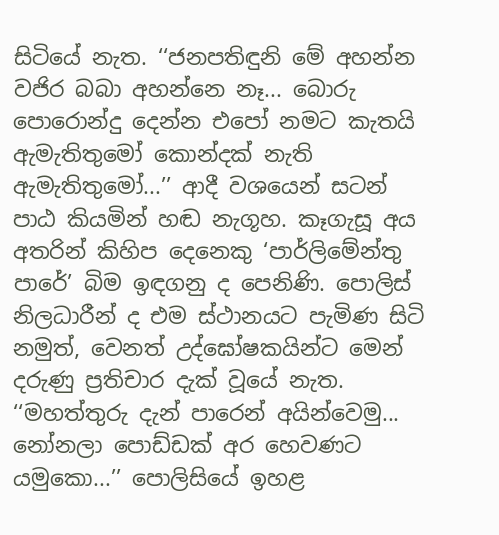සිටියේ නැත. ‘‘ජනපතිඳුනි මේ අහන්න වජිර බබා අහන්නෙ නෑ... බොරු පොරොන්දු දෙන්න එපෝ නමට කැතයි ඇමැතිතුමෝ කොන්දක් නැති ඇමැතිතුමෝ...’’ ආදී වශයෙන් සටන් පාඨ කියමින් හඬ නැගූහ. කෑගැසූ අය අතරින් කිහිප දෙනෙකු ‘පාර්ලිමේන්තු පාරේ’ බිම ඉඳගනු ද පෙනිණි. පොලිස් නිලධාරීන් ද එම ස්ථානයට පැමිණ සිටි නමුත්, වෙනත් උද්ඝෝෂකයින්ට මෙන් දරුණු ප්‍රතිචාර දැක් වූයේ නැත. ‘‘මහත්තුරු දැන් පාරෙන් අයින්වෙමු... නෝනලා පොඩ්ඩක් අර හෙවණට යමුකො...’’ පොලිසියේ ඉහළ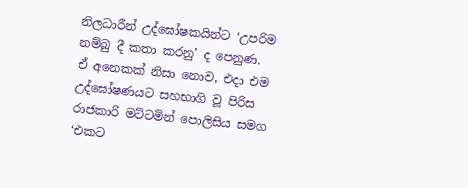නිලධාරීන් උද්ඝෝෂකයින්ට ‘උපරිම නම්බු දී කතා කරනු’ ද පෙනුණ. ඒ අනෙකක් නිසා නොව, එදා එම උද්ඝෝෂණයට සහභාගි වූ පිරිස රාජකාරි මට්ටමින් පොලිසිය සමග ‘එකට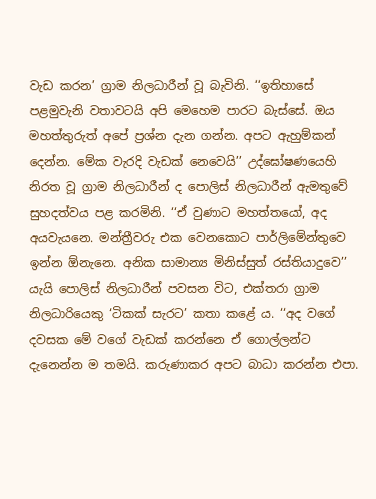වැඩ කරන’ ග්‍රාම නිලධාරීන් වූ බැවිනි. ‘‘ඉතිහාසේ පළමුවැනි වතාවටයි අපි මෙහෙම පාරට බැස්සේ. ඔය මහත්තුරුත් අපේ ප්‍රශ්න දැන ගන්න. අපට ඇහුම්කන් දෙන්න. මේක වැරදි වැඩක් නෙවෙයි’’ උද්ඝෝෂණයෙහි නිරත වූ ග්‍රාම නිලධාරීන් ද පොලිස් නිලධාරීන් ඇමතුවේ සුහදත්වය පළ කරමිනි. ‘‘ඒ වුණාට මහත්තයෝ, අද අයවැයනෙ. මන්ත්‍රීවරු එක වෙනකොට පාර්ලිමේන්තුවෙ ඉන්න ඕනැනෙ. අනික සාමාන්‍ය මිනිස්සුත් රස්තියාදුවෙ’’ යැයි පොලිස් නිලධාරීන් පවසන විට, එක්තරා ග්‍රාම නිලධාරියෙකු ‘ටිකක් සැරට’ කතා කළේ ය. ‘‘අද වගේ දවසක මේ වගේ වැඩක් කරන්නෙ ඒ ගොල්ලන්ට දැනෙන්න ම තමයි. කරුණාකර අපට බාධා කරන්න එපා.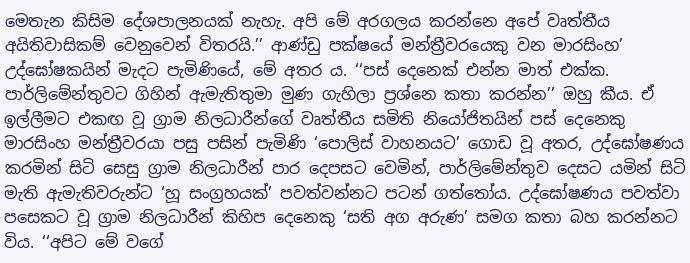මෙතැන කිසිම දේශපාලනයක් නැහැ. අපි මේ අරගලය කරන්නෙ අපේ වෘත්තීය අයිතිවාසිකම් වෙනුවෙන් විතරයි.’’ ආණ්ඩු පක්ෂයේ මන්ත්‍රීවරයෙකු වන මාරසිංහ’ උද්ඝෝෂකයින් මැදට පැමිණියේ, මේ අතර ය. ‘‘පස් දෙනෙක් එන්න මාත් එක්ක. පාර්ලිමේන්තුවට ගිහින් ඇමැතිතුමා මුණ ගැහිලා ප්‍රශ්නෙ කතා කරන්න’’ ඔහු කීය. ඒ ඉල්ලීමට එකඟ වූ ග්‍රාම නිලධාරීන්ගේ වෘත්තීය සමිති නියෝජිතයින් පස් දෙනෙකු මාරසිංහ මන්ත්‍රීවරයා පසු පසින් පැමිණි ‘පොලිස් වාහනයට’ ගොඩ වූ අතර, උද්ඝෝෂණය කරමින් සිටි සෙසු ග්‍රාම නිලධාරීන් පාර දෙපසට වෙමින්, පාර්ලිමේන්තුව දෙසට යමින් සිටි මැති ඇමැතිවරුන්ට ‘හූ සංග්‍රහයක්’ පවත්වන්නට පටන් ගත්තෝය. උද්ඝෝෂණය පවත්වා පසෙකට වූ ග්‍රාම නිලධාරීන් කිහිප දෙනෙකු ‘සති අග අරුණ’ සමග කතා බහ කරන්නට විය. ‘‘අපිට මේ වගේ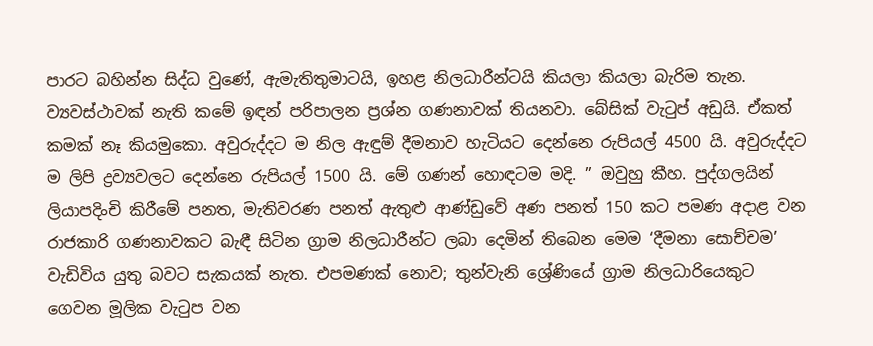පාරට බහින්න සිද්ධ වුණේ, ඇමැතිතුමාටයි, ඉහළ නිලධාරීන්ටයි කියලා කියලා බැරිම තැන. ව්‍යවස්ථාවක් නැති කමේ ඉඳන් පරිපාලන ප්‍රශ්න ගණනාවක් තියනවා. බේසික් වැටුප් අඩුයි. ඒකත් කමක් නෑ කියමුකො. අවුරුද්දට ම නිල ඇඳුම් දීමනාව හැටියට දෙන්නෙ රුපියල් 4500 යි. අවුරුද්දට ම ලිපි ද්‍රව්‍යවලට දෙන්නෙ රුපියල් 1500 යි. මේ ගණන් හොඳටම මදි. ’’ ඔවුහු කීහ. පුද්ගලයින් ලියාපදිංචි කිරීමේ පනත, මැතිවරණ පනත් ඇතුළු ආණ්ඩුවේ අණ පනත් 150 කට පමණ අදාළ වන රාජකාරි ගණනාවකට බැඳී සිටින ග්‍රාම නිලධාරීන්ට ලබා දෙමින් තිබෙන මෙම ‘දීමනා සොච්චම’ වැඩිවිය යුතු බවට සැකයක් නැත. එපමණක් නොව; තුන්වැනි ශ්‍රේණියේ ග්‍රාම නිලධාරියෙකුට ගෙවන මූලික වැටුප වන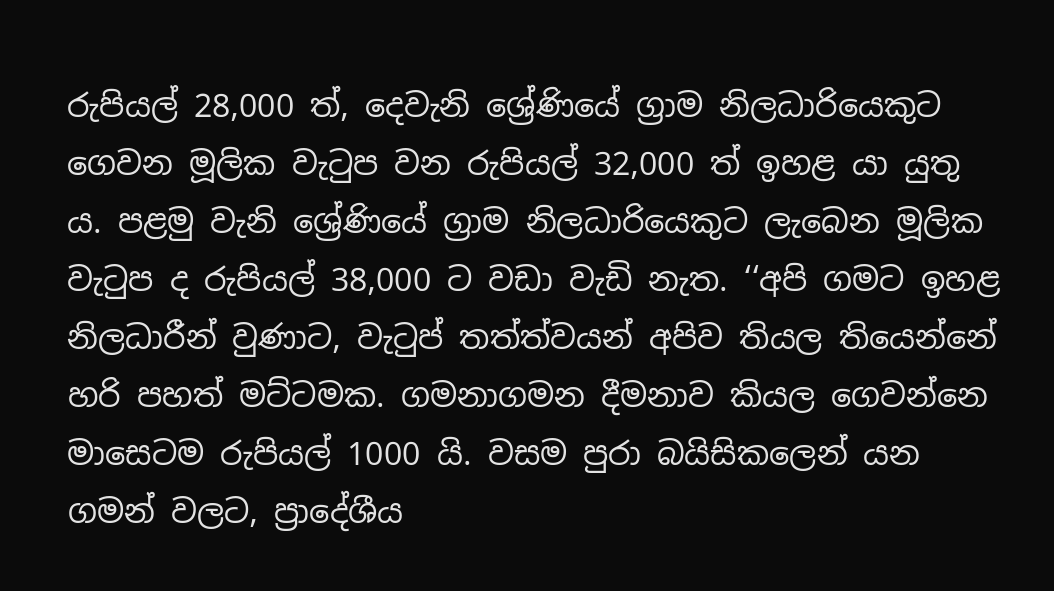රුපියල් 28,000 ත්, දෙවැනි ශ්‍රේණියේ ග්‍රාම නිලධාරියෙකුට ගෙවන මූලික වැටුප වන රුපියල් 32,000 ත් ඉහළ යා යුතු ය. පළමු වැනි ශ්‍රේණියේ ග්‍රාම නිලධාරියෙකුට ලැබෙන මූලික වැටුප ද රුපියල් 38,000 ට වඩා වැඩි නැත. ‘‘අපි ගමට ඉහළ නිලධාරීන් වුණාට, වැටුප් තත්ත්වයන් අපිව තියල තියෙන්නේ හරි පහත් මට්ටමක. ගමනාගමන දීමනාව කියල ගෙවන්නෙ මාසෙටම රුපියල් 1000 යි. වසම පුරා බයිසිකලෙන් යන ගමන් වලට, ප්‍රාදේශීය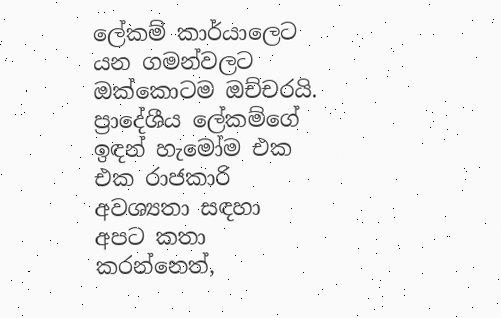ලේකම් කාර්යාලෙට යන ගමන්වලට ඔක්කොටම ඔච්චරයි. ප්‍රාදේශීය ලේකම්ගේ ඉඳන් හැමෝම එක එක රාජකාරි අවශ්‍යතා සඳහා අපට කතා කරන්නෙත්,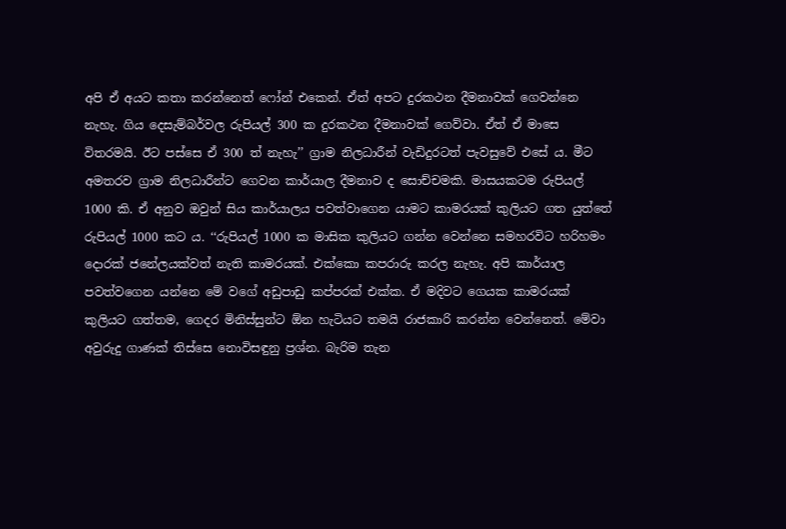අපි ඒ අයට කතා කරන්නෙත් ෆෝන් එකෙන්. ඒත් අපට දුරකථන දීමනාවක් ගෙවන්නෙ නැහැ. ගිය දෙසැම්බර්වල රුපියල් 300 ක දුරකථන දීමනාවක් ගෙව්වා. ඒත් ඒ මාසෙ විතරමයි. ඊට පස්සෙ ඒ 300 ත් නැහැ’’ ග්‍රාම නිලධාරීන් වැඩිදුරටත් පැවසුවේ එසේ ය. මීට අමතරව ග්‍රාම නිලධාරීන්ට ගෙවන කාර්යාල දීමනාව ද සොච්චමකි. මාසයකටම රුපියල් 1000 කි. ඒ අනුව ඔවුන් සිය කාර්යාලය පවත්වාගෙන යාමට කාමරයක් කුලියට ගත යුත්තේ රුපියල් 1000 කට ය. ‘‘රුපියල් 1000 ක මාසික කුලියට ගන්න වෙන්නෙ සමහරවිට හරිහමං දොරක් ජනේලයක්වත් නැති කාමරයක්. එක්කො කපරාරු කරල නැහැ. අපි කාර්යාල පවත්වගෙන යන්නෙ මේ වගේ අඩුපාඩු කප්පරක් එක්ක. ඒ මදිවට ගෙයක කාමරයක් කුලියට ගත්තම, ගෙදර මිනිස්සුන්ට ඕන හැටියට තමයි රාජකාරි කරන්න වෙන්නෙත්. මේවා අවුරුදු ගාණක් තිස්සෙ නොවිසඳුනු ප්‍රශ්න. බැරිම තැන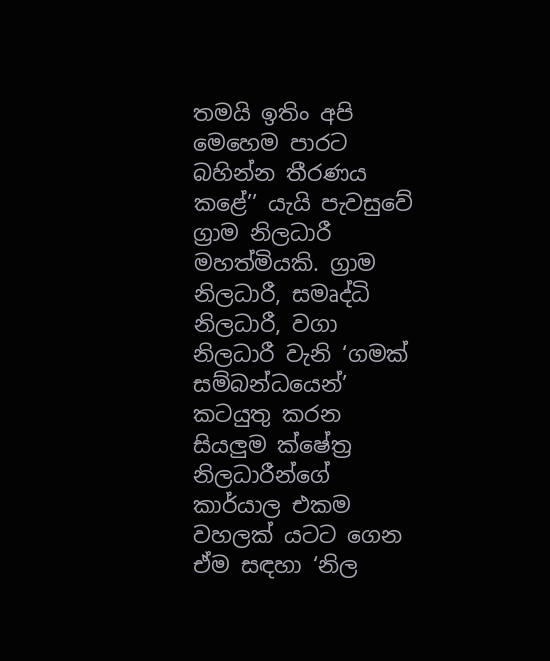තමයි ඉතිං අපි මෙහෙම පාරට බහින්න තීරණය කළේ’’ යැයි පැවසුවේ ග්‍රාම නිලධාරී මහත්මියකි. ග්‍රාම නිලධාරී, සමෘද්ධි නිලධාරී, වගා නිලධාරී වැනි ‘ගමක් සම්බන්ධයෙන්’ කටයුතු කරන සියලුම ක්ෂේත්‍ර නිලධාරීන්ගේ කාර්යාල එකම වහලක් යටට ගෙන ඒම සඳහා ‘නිල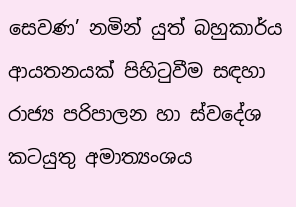සෙවණ’ නමින් යුත් බහුකාර්ය ආයතනයක් පිහිටුවීම සඳහා රාජ්‍ය පරිපාලන හා ස්වදේශ කටයුතු අමාත්‍යංශය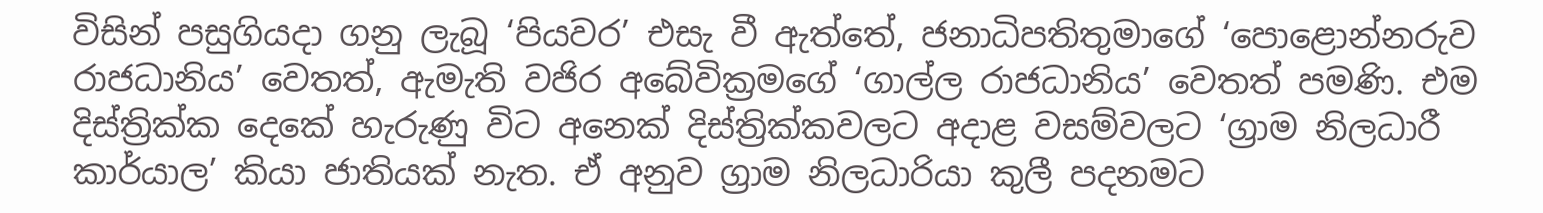විසින් පසුගියදා ගනු ලැබූ ‘පියවර’ එසැ වී ඇත්තේ, ජනාධිපතිතුමාගේ ‘පොළොන්නරුව රාජධානිය’ වෙතත්, ඇමැති වජිර අබේවික්‍රමගේ ‘ගාල්ල රාජධානිය’ වෙතත් පමණි. එම දිස්ත්‍රික්ක දෙකේ හැරුණු විට අනෙක් දිස්ත්‍රික්කවලට අදාළ වසම්වලට ‘ග්‍රාම නිලධාරී කාර්යාල’ කියා ජාතියක් නැත. ඒ අනුව ග්‍රාම නිලධාරියා කුලී පදනමට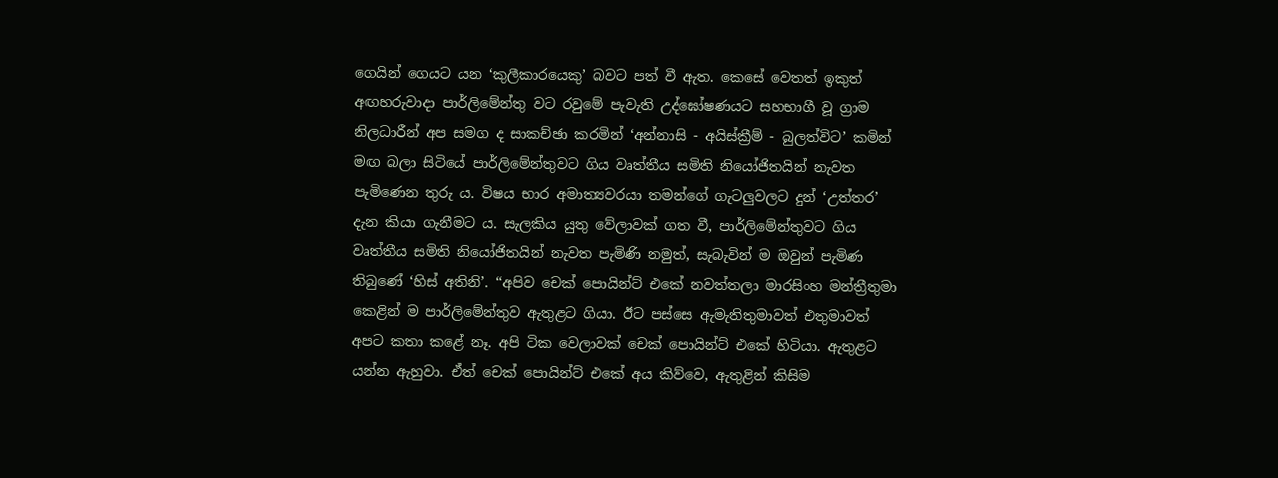ගෙයින් ගෙයට යන ‘කුලීකාරයෙකු’ බවට පත් වී ඇත. කෙසේ වෙතත් ඉකුත් අඟහරුවාදා පාර්ලිමේන්තු වට රවුමේ පැවැති උද්ඝෝෂණයට සහභාගී වූ ග්‍රාම නිලධාරීන් අප සමග ද සාකච්ඡා කරමින් ‘අන්නාසි - අයිස්ක්‍රීම් - බුලත්විට’ කමින් මඟ බලා සිටියේ පාර්ලිමේන්තුවට ගිය වෘත්තීය සමිති නියෝජිතයින් නැවත පැමිණෙන තුරු ය. විෂය භාර අමාත්‍යවරයා තමන්ගේ ගැටලුවලට දුන් ‘උත්තර’ දැන කියා ගැනීමට ය. සැලකිය යුතු වේලාවක් ගත වී, පාර්ලිමේන්තුවට ගිය වෘත්තීය සමිති නියෝජිතයින් නැවත පැමිණි නමුත්, සැබැවින් ම ඔවුන් පැමිණ තිබුණේ ‘හිස් අතිනි’. ‘‘අපිව චෙක් පොයින්ට් එකේ නවත්තලා මාරසිංහ මන්ත්‍රීතුමා කෙළින් ම පාර්ලිමේන්තුව ඇතුළට ගියා. ඊට පස්සෙ ඇමැතිතුමාවත් එතුමාවත් අපට කතා කළේ නෑ. අපි ටික වෙලාවක් චෙක් පොයින්ට් එකේ හිටියා. ඇතුළට යන්න ඇහුවා. ඒත් චෙක් පොයින්ට් එකේ අය කිව්වෙ, ඇතුළින් කිසිම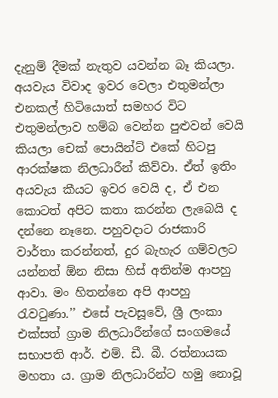දැනුම් දීමක් නැතුව යවන්න බෑ කියලා. අයවැය විවාද ඉවර වෙලා එතුමන්ලා එනකල් හිටියොත් සමහර විට එතුමන්ලාව හම්බ වෙන්න පුළුවන් වෙයි කියලා චෙක් පොයින්ට් එකේ හිටපු ආරක්ෂක නිලධාරීන් කිව්වා. ඒත් ඉතිං අයවැය කීයට ඉවර වෙයි ද, ඒ එන කොටත් අපිට කතා කරන්න ලැබෙයි ද දන්නෙ නෑනෙ. පහුවදාට රාජකාරි වාර්තා කරන්නත්, දුර බැහැර ගම්වලට යන්නත් ඕන නිසා හිස් අතින්ම ආපහු ආවා. මං හිතන්නෙ අපි ආපහු රැවටුණා.’’ එසේ පැවසූවේ, ශ්‍රී ලංකා එක්සත් ග්‍රාම නිලධාරීන්ගේ සංගමයේ සභාපති ආර්. එම්. ඩී. බී. රත්නායක මහතා ය. ග්‍රාම නිලධාරින්ට හමු නොවූ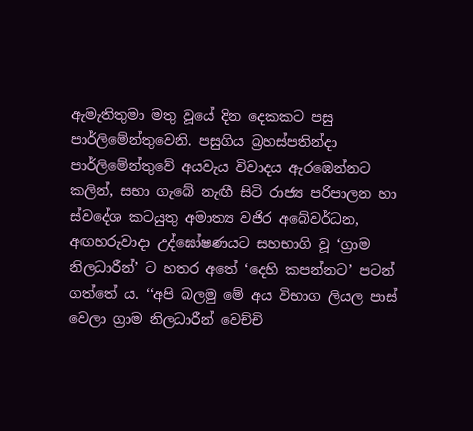ඇමැතිතුමා මතු වූයේ දින දෙකකට පසු පාර්ලිමේන්තුවෙනි. පසුගිය බ්‍රහස්පතින්දා පාර්ලිමේන්තුවේ අයවැය විවාදය ඇරඹෙන්නට කලින්, සභා ගැබේ නැඟී සිටි රාජ්‍ය පරිපාලන හා ස්වදේශ කටයුතු අමාත්‍ය වජිර අබේවර්ධන, අඟහරුවාදා උද්ඝෝෂණයට සහභාගි වූ ‘ග්‍රාම නිලධාරීන්’ ට හතර අතේ ‘දෙහි කපන්නට’ පටන් ගත්තේ ය. ‘‘අපි බලමු මේ අය විභාග ලියල පාස් වෙලා ග්‍රාම නිලධාරීන් වෙච්චි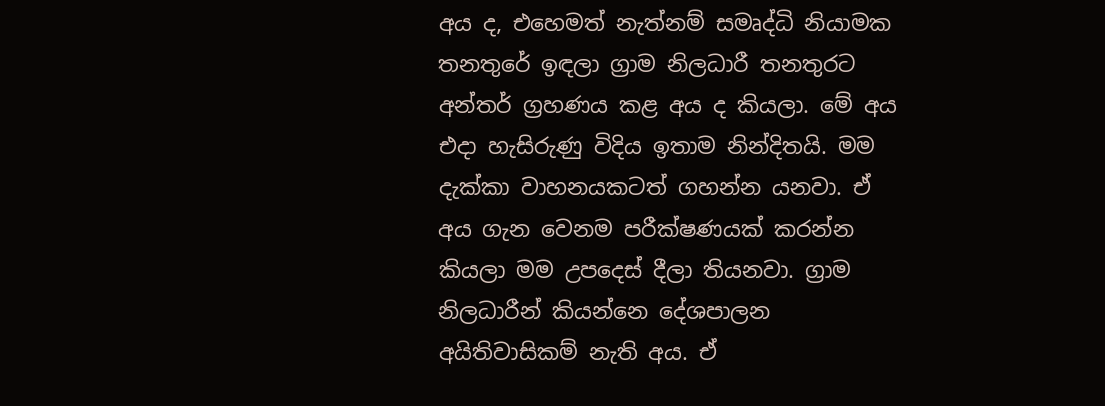අය ද, එහෙමත් නැත්නම් සමෘද්ධි නියාමක තනතුරේ ඉඳලා ග්‍රාම නිලධාරී තනතුරට අන්තර් ග්‍රහණය කළ අය ද කියලා. මේ අය එදා හැසිරුණු විදිය ඉතාම නින්දිතයි. මම දැක්කා වාහනයකටත් ගහන්න යනවා. ඒ අය ගැන වෙනම පරීක්ෂණයක් කරන්න කියලා මම උපදෙස් දීලා තියනවා. ග්‍රාම නිලධාරීන් කියන්නෙ දේශපාලන අයිතිවාසිකම් නැති අය. ඒ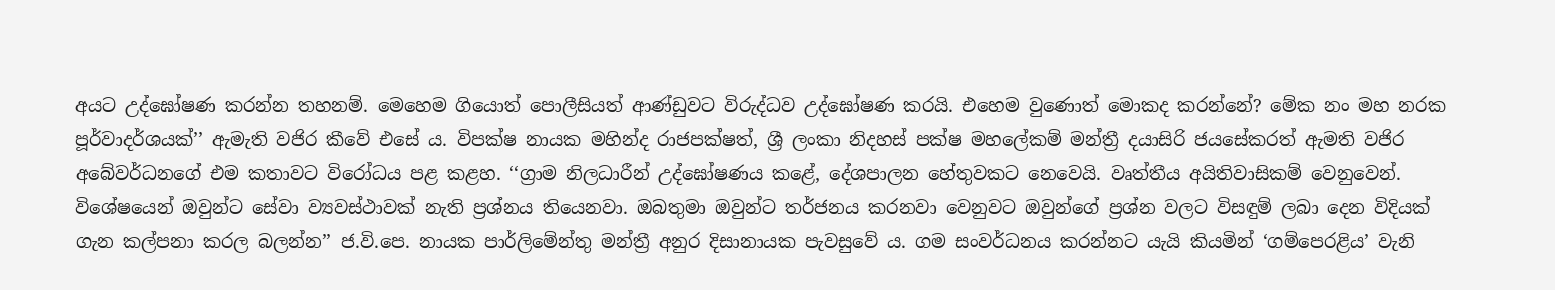අයට උද්ඝෝෂණ කරන්න තහනම්. මෙහෙම ගියොත් පොලීසියත් ආණ්ඩුවට විරුද්ධව උද්ඝෝෂණ කරයි. එහෙම වුණොත් මොකද කරන්නේ? මේක නං මහ නරක පූර්වාදර්ශයක්’’ ඇමැති වජිර කීවේ එසේ ය. විපක්ෂ නායක මහින්ද රාජපක්ෂත්, ශ්‍රී ලංකා නිදහස් පක්ෂ මහලේකම් මන්ත්‍රී දයාසිරි ජයසේකරත් ඇමති වජිර අබේවර්ධනගේ එම කතාවට විරෝධය පළ කළහ. ‘‘ග්‍රාම නිලධාරීන් උද්ඝෝෂණය කළේ, දේශපාලන හේතුවකට නෙවෙයි. වෘත්තීය අයිතිවාසිකම් වෙනුවෙන්. විශේෂයෙන් ඔවුන්ට සේවා ව්‍යවස්ථාවක් නැති ප්‍රශ්නය තියෙනවා. ඔබතුමා ඔවුන්ට තර්ජනය කරනවා වෙනුවට ඔවුන්ගේ ප්‍රශ්න වලට විසඳුම් ලබා දෙන විදියක් ගැන කල්පනා කරල බලන්න’’ ජ.වි.පෙ. නායක පාර්ලිමේන්තු මන්ත්‍රී අනුර දිසානායක පැවසුවේ ය. ගම සංවර්ධනය කරන්නට යැයි කියමින් ‘ගම්පෙරළිය’ වැනි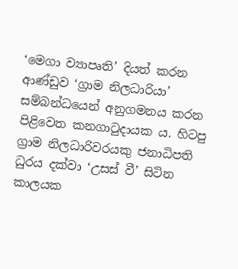‘මෙගා ව්‍යාපෘති’ දියත් කරන ආණ්ඩුව ‘ග්‍රාම නිලධාරියා’ සම්බන්ධයෙන් අනුගමනය කරන පිළිවෙත කනගාටුදායක ය. හිටපු ග්‍රාම නිලධාරිවරයකු ජනාධිපති ධුරය දක්වා ‘උසස් වී’ සිටින කාලයක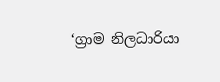‘ග්‍රාම නිලධාරියා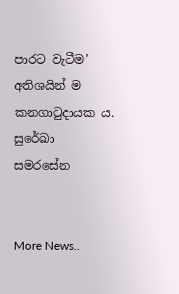පාරට වැටීම’ අතිශයින් ම කනගාටුදායක ය. සුරේඛා සමරසේන


More News..